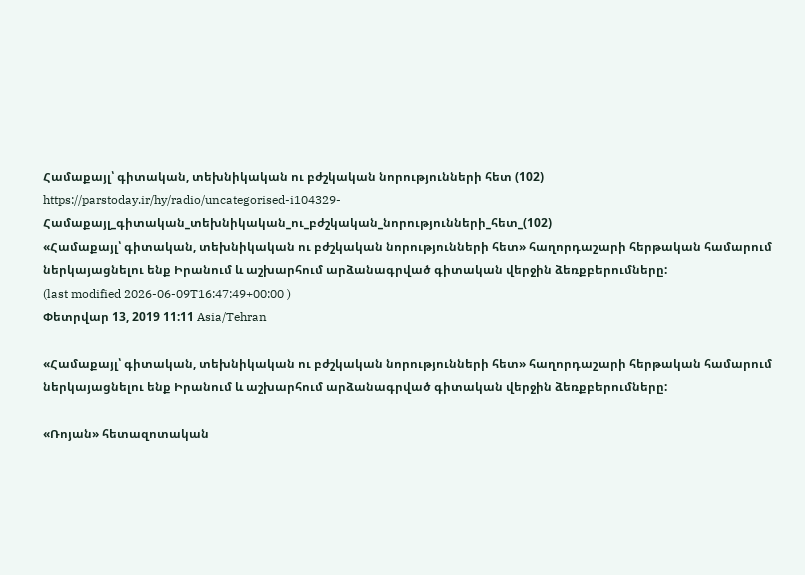Համաքայլ՝ գիտական, տեխնիկական ու բժշկական նորությունների հետ (102)
https://parstoday.ir/hy/radio/uncategorised-i104329-Համաքայլ_գիտական_տեխնիկական_ու_բժշկական_նորությունների_հետ_(102)
«Համաքայլ՝ գիտական, տեխնիկական ու բժշկական նորությունների հետ» հաղորդաշարի հերթական համարում ներկայացնելու ենք Իրանում և աշխարհում արձանագրված գիտական վերջին ձեռքբերումները:
(last modified 2026-06-09T16:47:49+00:00 )
Փետրվար 13, 2019 11:11 Asia/Tehran

«Համաքայլ՝ գիտական, տեխնիկական ու բժշկական նորությունների հետ» հաղորդաշարի հերթական համարում ներկայացնելու ենք Իրանում և աշխարհում արձանագրված գիտական վերջին ձեռքբերումները:

«Ռոյան» հետազոտական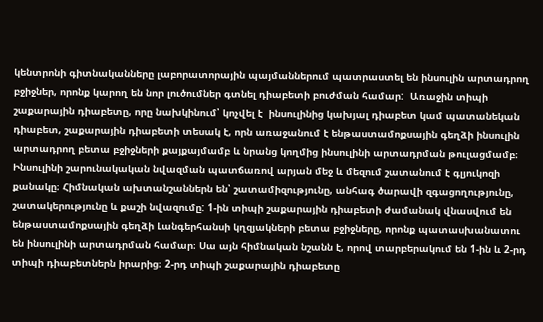կենտրոնի գիտնականները լաբորատորային պայմաններում պատրաստել են ինսուլին արտադրող բջիջներ, որոնք կարող են նոր լուծումներ գտնել դիաբետի բուժման համար:  Առաջին տիպի շաքարային դիաբետը, որը նախկինում՝ կոչվել է  ինսուլինից կախյալ դիաբետ կամ պատանեկան դիաբետ, շաքարային դիաբետի տեսակ է, որն առաջանում է ենթաստամոքսային գեղձի ինսուլին արտադրող բետա բջիջների քայքայմամբ և նրանց կողմից ինսուլինի արտադրման թուլացմամբ։ Ինսուլինի շարունակական նվազման պատճառով արյան մեջ և մեզում շատանում է գլյուկոզի քանակը։ Հիմնական ախտանշաններն են՝ շատամիզությունը, անհագ ծարավի զգացողությունը, շատակերությունը և քաշի նվազումը: 1-ին տիպի շաքարային դիաբետի ժամանակ վնասվում են ենթաստամոքսային գեղձի Լանգերհանսի կղզյակների բետա բջիջները, որոնք պատասխանատու են ինսուլինի արտադրման համար։ Սա այն հիմնական նշանն է, որով տարբերակում են 1-ին և 2-րդ տիպի դիաբետներն իրարից։ 2-րդ տիպի շաքարային դիաբետը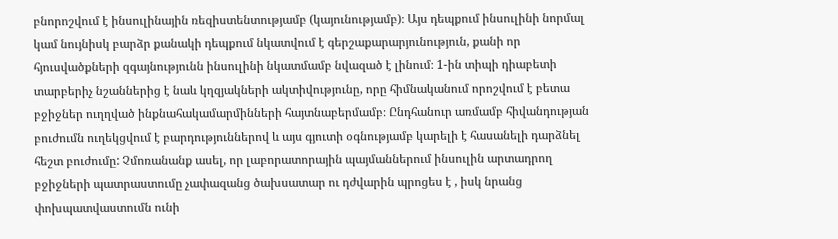բնորոշվում է ինսուլինային ռեզիստենտությամբ (կայունությամբ)։ Այս դեպքում ինսուլինի նորմալ կամ նույնիսկ բարձր քանակի դեպքում նկատվում է գերշաքարարյունություն, քանի որ հյուսվածքների զգայնությունն ինսուլինի նկատմամբ նվազած է լինում։ 1-ին տիպի դիաբետի տարբերիչ նշաններից է նաև կղզյակների ակտիվությունը, որը հիմնականում որոշվում է բետա բջիջներ ուղղված ինքնահակամարմինների հայտնաբերմամբ։ Ընդհանուր առմամբ հիվանդության բուժումն ուղեկցվում է բարդություններով և այս գյուտի օգնությամբ կարելի է հասանելի դարձնել հեշտ բուժումը: Չմոռանանք ասել, որ լաբորատորային պայմաններում ինսուլին արտադրող բջիջների պատրաստումը չափազանց ծախսատար ու դժվարին պրոցես է , իսկ նրանց փոխպատվաստումն ունի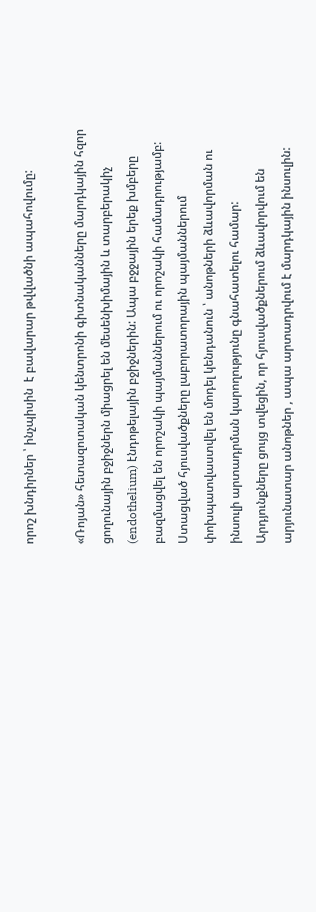որոշ խնդիրներ ՝ ինչպիսին  է բավարար թվվածնի ապահովումը:

«Ռոյան» հետազոտական կենտրոնի գիտնականները մարդկային հզոր ցողունային բջիջներն միացրել են մեսենխիմային և տարբերակիչ (endothelium) էնդոթելային բջիջներին: Ապա բջջային երեք խմբերը բազմացվել են որոշակի պայմաններում ու որոշակի համադրությամբ: Ստացված հյուսվածքները լաբորատորային պայմաններում փոխպատվաստվել են մոդել կենդանուն ՝ անոթների ձևավորման ու ինսուլի արտադրման կարողությունը գնահատելու համար: Արդյունքները ցույց տվեցին, որ հյուսվածքներում ձևավորվում են արյունատար անոթներ , ապա արտադրվում է մարդկային ինսուլին: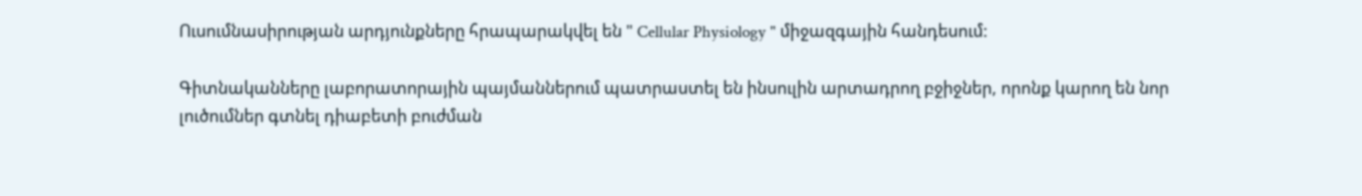Ուսումնասիրության արդյունքները հրապարակվել են " Cellular Physiology " միջազգային հանդեսում:

Գիտնականները լաբորատորային պայմաններում պատրաստել են ինսուլին արտադրող բջիջներ, որոնք կարող են նոր լուծումներ գտնել դիաբետի բուժման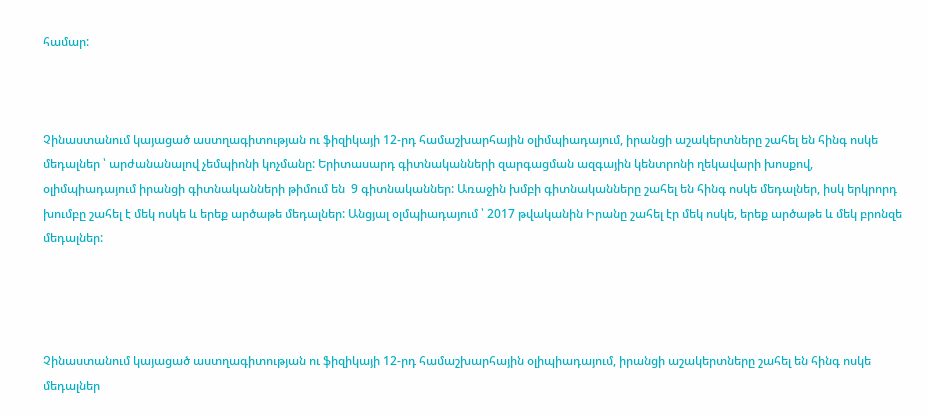համար:



Չինաստանում կայացած աստղագիտության ու ֆիզիկայի 12-րդ համաշխարհային օլիմպիադայում, իրանցի աշակերտները շահել են հինգ ոսկե մեդալներ ՝ արժանանալով չեմպիոնի կոչմանը: Երիտասարդ գիտնականների զարգացման ազգային կենտրոնի ղեկավարի խոսքով, օլիմպիադայում իրանցի գիտնականների թիմում են  9 գիտնականներ: Առաջին խմբի գիտնականները շահել են հինգ ոսկե մեդալներ, իսկ երկրորդ խումբը շահել է մեկ ոսկե և երեք արծաթե մեդալներ: Անցյալ օլմպիադայում ՝ 2017 թվականին Իրանը շահել էր մեկ ոսկե, երեք արծաթե և մեկ բրոնզե մեդալներ:




Չինաստանում կայացած աստղագիտության ու ֆիզիկայի 12-րդ համաշխարհային օլիպիադայում, իրանցի աշակերտները շահել են հինգ ոսկե մեդալներ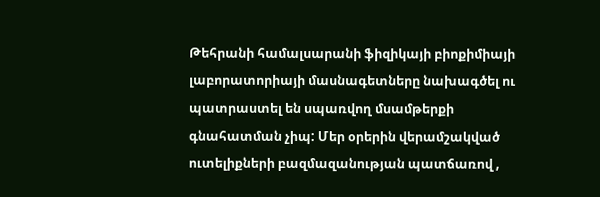Թեհրանի համալսարանի ֆիզիկայի բիոքիմիայի լաբորատորիայի մասնագետները նախագծել ու պատրաստել են սպառվող մսամթերքի  գնահատման չիպ: Մեր օրերին վերամշակված ուտելիքների բազմազանության պատճառով ,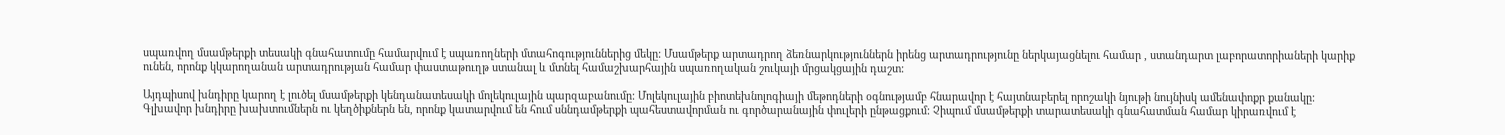սպառվող մսամթերքի տեսակի գնահատումը համարվում է սպառողների մտահոգություններից մեկը: Մսամթերք արտադրող ձեռնարկություններն իրենց արտադրությունը ներկայացնելու համար , ստանդարտ լաբորատորիաների կարիք ունեն, որոնք կկարողանան արտադրության համար փաստաթուղթ ստանալ և մտնել համաշխարհային սպառողական շուկայի մրցակցային դաշտ:

Այդպիսով խնդիրը կարող է լուծել մսամթերքի կենդանատեսակի մոլեկուլային պարզաբանումը: Մոլեկուլային բիոտեխնոլոգիայի մեթոդների օգնությամբ հնարավոր է հայտնաբերել որոշակի նյութի նույնիսկ ամենափոքր քանակը: Գլխավոր խնդիրը խախտումներն ու կեղծիքներն են, որոնք կատարվում են հում սննդամթերքի պահեստավորման ու գործարանային փուլերի ընթացքում: Չիպում մսամթերքի տարատեսակի գնահատման համար կիրառվում է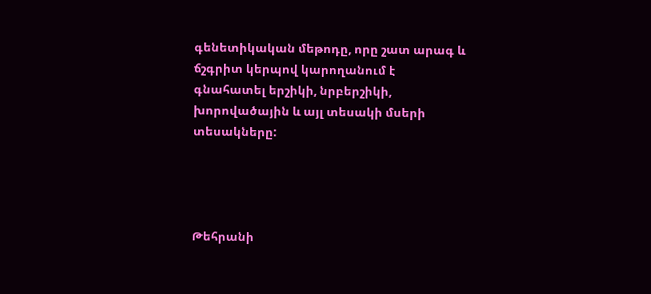գենետիկական մեթոդը, որը շատ արագ և ճշգրիտ կերպով կարողանում է գնահատել երշիկի, նրբերշիկի, խորովածային և այլ տեսակի մսերի տեսակները:




Թեհրանի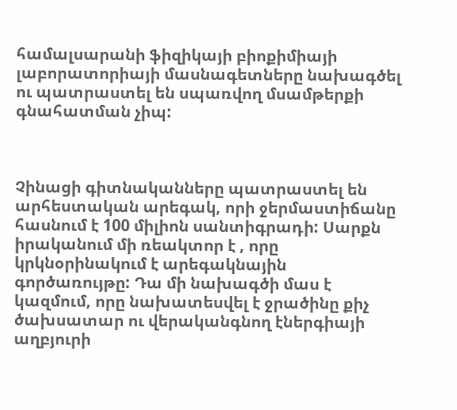համալսարանի ֆիզիկայի բիոքիմիայի լաբորատորիայի մասնագետները նախագծել ու պատրաստել են սպառվող մսամթերքի  գնահատման չիպ:



Չինացի գիտնականները պատրաստել են արհեստական արեգակ, որի ջերմաստիճանը հասնում է 100 միլիոն սանտիգրադի: Սարքն իրականում մի ռեակտոր է , որը կրկնօրինակում է արեգակնային գործառույթը: Դա մի նախագծի մաս է կազմում, որը նախատեսվել է ջրածինը քիչ ծախսատար ու վերականգնող էներգիայի աղբյուրի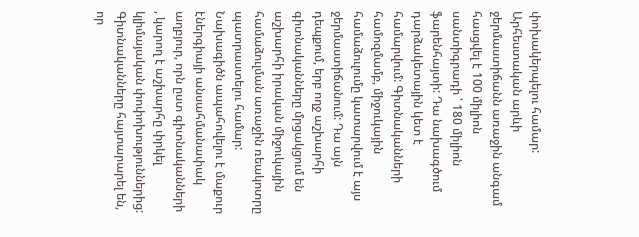փոխակերպելու համար: Արհեստական արևի ջերմաստիճանն առաջին անգամ հասցվել է 100 միլիոն սանտիգրադի ՝ 180 միլիոն ֆարենհայտի: Դա նախագծում դարձակետային կետ է համարվում: Գիտնականների համոզմամբ, միջուկային համաձուլումը կատարվում է այս ջերմաստիճանում: Դա այն դեպքում, երբ ողջ աշխարհի գիտնականները մրցակցում են աշխարհի իրական միջուկային համաձուլման առաջին ռեակոտրը պատրաստելու համար: Նախագիծն ապահովելու է մաքուր էներգիայի անսահմանափակ աղբյուր, որն ըստ գիտնականների , կարող է աշխարհը փրկել կլիմայական փոփոխություններից: Գիտնականները հայտարարել են, որ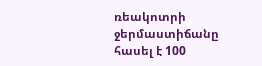ռեակոտրի ջերմաստիճանը հասել է 100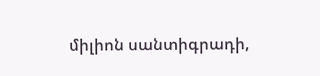միլիոն սանտիգրադի,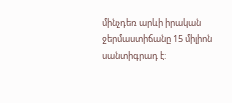մինչդեռ արևի իրական ջերմաստիճանը 15 միլիոն սանտիգրադ է: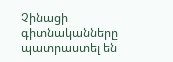Չինացի գիտնականները պատրաստել են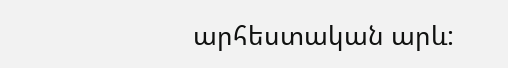արհեստական արև: